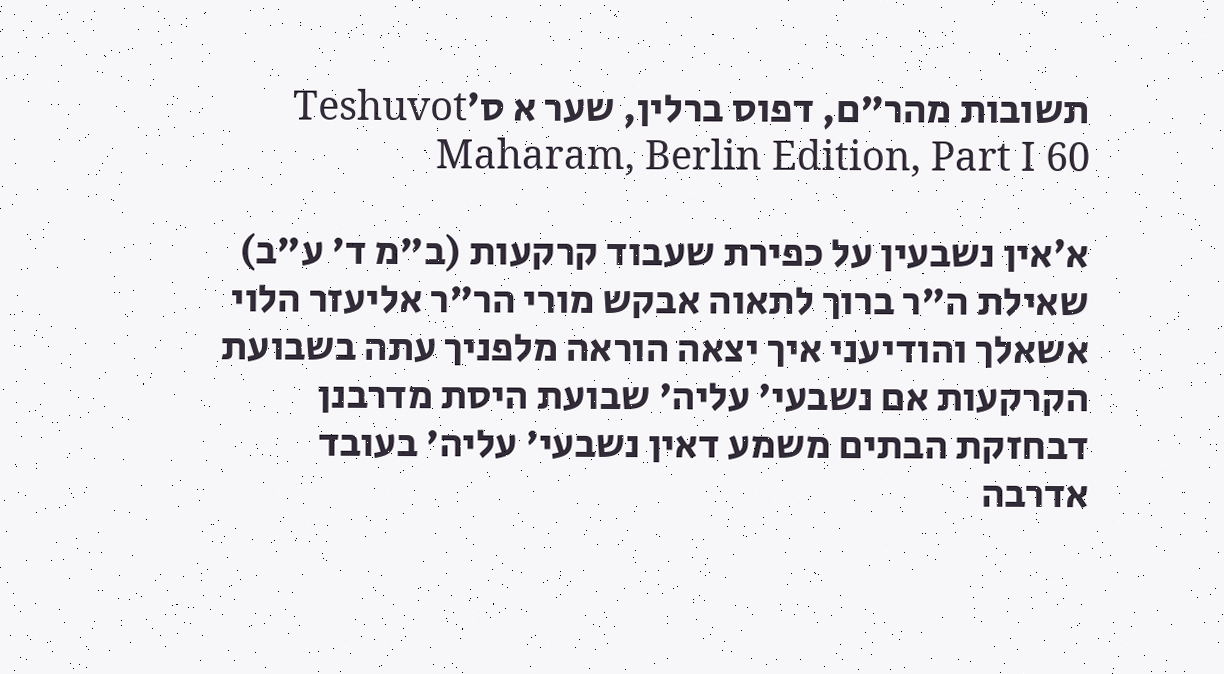תשובות מהר"ם, דפוס ברלין, שער א ס׳Teshuvot Maharam, Berlin Edition, Part I 60

א׳אין נשבעין על כפירת שעבוד קרקעות (ב"מ ד' ע"ב) שאילת ה"ר ברוך לתאוה אבקש מורי הר"ר אליעזר הלוי אשאלך והודיעני איך יצאה הוראה מלפניך עתה בשבועת הקרקעות אם נשבעי' עליה' שבועת היסת מדרבנן דבחזקת הבתים משמע דאין נשבעי' עליה' בעובד אדרבה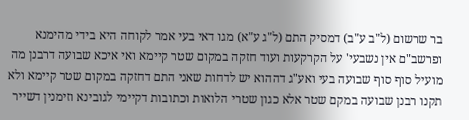בר שרשום (ל"ב ע"ב) דמסיק התם (ל"ג ע"א) מגו דאי בעי אמר לקוחה היא בידי מהימנא ופרשב"ם אין נשבעי' על הקרקעות ועוד חזקה במקום שטר קיימא ואי איכא שבועה דרבנן מה מועיל סוף סוף שבועה בעי ואע"ג דההוא יש לדחות שאני התם דחזקה במקום שטר קיימא ולא תקנו רבנן שבועה במקם שטר אלא כגון שטרי הלואות וכתובות דקיימי לגובינא וזימנין דשייר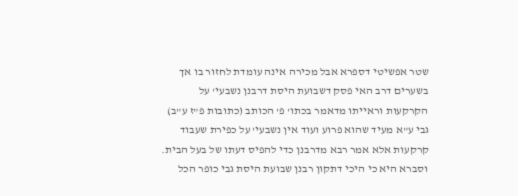שטר אפשיטי דספרא אבל מכירה אינה עומדת לחזור בו אך בשערים דרב האי פסק דשבועת היסת דרבנן נשבעי' על הקרקעות וראייתו מדאמר בכתו' פ' הכותב (כתובות פ"ז ע"ב) גבי ע"א מעיד שהוא פרוע ועוד אין נשבעי' על כפירת שעבוד קרקעות אלא אמר רבא מדרבנן כדי להפיס דעתו של בעל הבית. וסברא היא כי היכי דתקון רבנן שבועת היסת גבי כופר הכל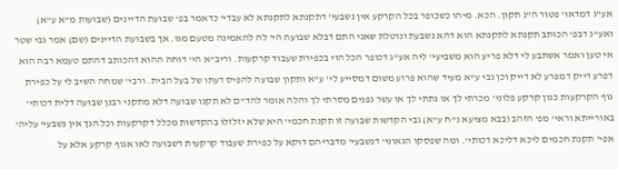אע"ג דמדאו' פטור ה"נ תקון. הכא. מיהו כשכופר בכל הקרקע אין נשבעי' דתקנתא לתקנתא לא עבדי' כדאמר בפ' שבועת הדיינים (שבועות מ"א ע"א) ואע"ג דבפ' הכותב תקנתא לתקנתא הוא דהא נשבעת ונוטלת שאני התם דבלא שבועה הי' לה להאמינה מטעם מגו. אך בשבועת הדיינים (שם) אמר גבי שטר אי טען ואמר אשתבע לי דלא פריע הוא משביעי' ליה אע"ג דכופר הכל הוי בכפירת שעבוד קרקעות. וריב"א הי' דוחה ההוא דהכותב דהתם טעמא רבה הוא דפרע דייק דמפרע לא דייק וכן גבי ע"א מעיד שהוא פרוע משום דמסייע לי' ע"א ותקון שבועה להפיס דעתו של בעל הבית. ורבי' שמחה השיב לי על כפירת גוף הקרקעות כגון קרקע פלוני' מכרתי לך או נתתי לך או עשר גפנים מסרתי לך והלה אומר להד"ם לא תקנו שבועה דלא מתקני רבנן שבועה דלית דכותי' באורייתא וראי' מפ' הזהב (בבא מציעא נ"ח ע"א) גבי הקדשות שבועה זו תקנת חכמי' היא שלא יזלזלו בהקדשות מכלל דקרקעות וכל הנך אין נשבעי' עליה' אפי' תקנת חכמים ליכא דליכא דכותי'. ומה שפסקו הגאוני' דנשבעי' מדבריהם דוקא על כפירת שעבוד קרקעות דשבועה לאו אגוף קרקע אלא על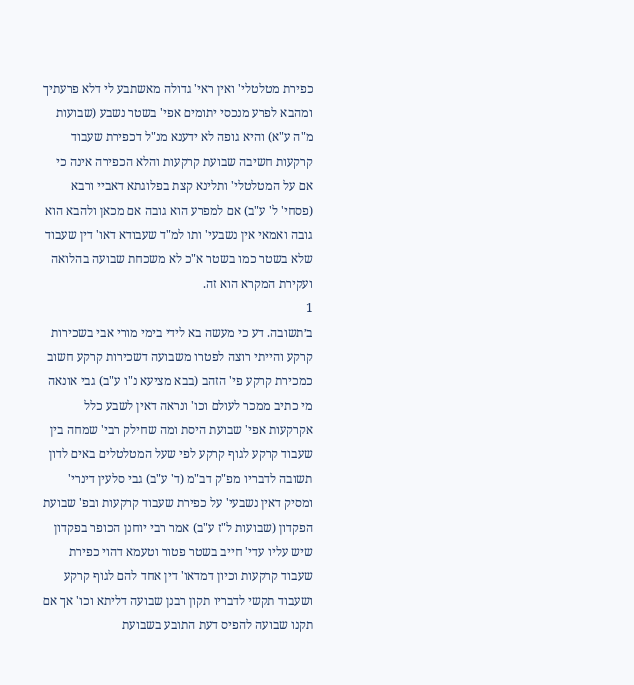כפירת מטלטלי' ואין ראי' גדולה מאשתבע לי דלא פרעתיך ומהבא לפרע מנכסי יתומים אפי' בשטר נשבע (שבועות מ"ה ע"א) והיא גופה לא ידענא מנ"ל דכפירת שעבוד קרקעות חשיבה שבועת קרקעות והלא הכפירה אינה כי אם על המטלטלי' ותלינא קצת בפלוגתא דאביי ורבא (פסחי' ל' ע"ב) אם למפרע הוא גובה אם מכאן ולהבא הוא גובה ואמאי אין נשבעי' ותו למ"ד שעבודא דאו' דין שעבוד שלא בשטר כמו בשטר א"כ לא משכחת שבועה בהלואה ועקירת המקרא הוא זה.
1
ב׳תשובה. דע כי מעשה בא לידי בימי מורי אבי בשכירות קרקע והייתי רוצה לפטרו משבועה דשכירות קרקע חשוב כמכירת קרקע פי' הזהב (בבא מציעא נ"ו ע"ב) גבי אונאה מי כתיב ממכר לעולם וכו' ונראה דאין לשבע כלל אקרקעות אפי' שבועת היסת ומה שחילק רבי' שמחה בין שעבוד קרקע לגוף קרקע לפי שעל המטלטלים באים לדון תשובה לדבריו מפ"ק דב"מ (ד' ע"ב) גבי סלעין דינרי' ומסיק דאין נשבעי' על כפירת שעבוד קרקעות ובפ' שבועת הפקדון (שבועות ל"ז ע"ב) אמר רבי יוחנן הכופר בפקדון שיש עליו עדי' חייב בשטר פטור וטעמא דהוי כפירת שעבוד קרקעות וכיון דמדאו' דין אחד להם לגוף קרקע ושעבוד תקשי לדבריו תקון רבנן שבועה דליתא וכו' אך אם תקנו שבועה להפיס דעת התובע בשבועת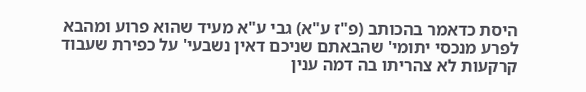היסת כדאמר בהכותב (פ"ז ע"א) גבי ע"א מעיד שהוא פרוע ומהבא לפרע מנכסי יתומי' שהבאתם שניכם דאין נשבעי' על כפירת שעבוד קרקעות לא צהריתו בה דמה ענין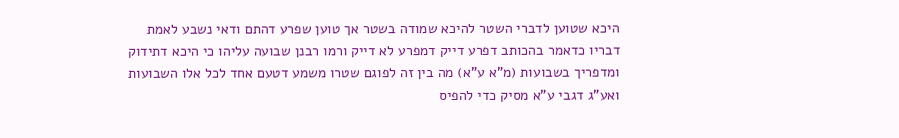היכא שטוען לדברי השטר להיכא שמודה בשטר אך טוען שפרע דהתם ודאי נשבע לאמת דבריו כדאמר בהכותב דפרע דייק דמפרע לא דייק ורמו רבנן שבועה עליהו כי היכא דתידוק ומדפריך בשבועות (מ"א ע"א) מה בין זה לפוגם שטרו משמע דטעם אחד לכל אלו השבועות ואע"ג דגבי ע"א מסיק כדי להפיס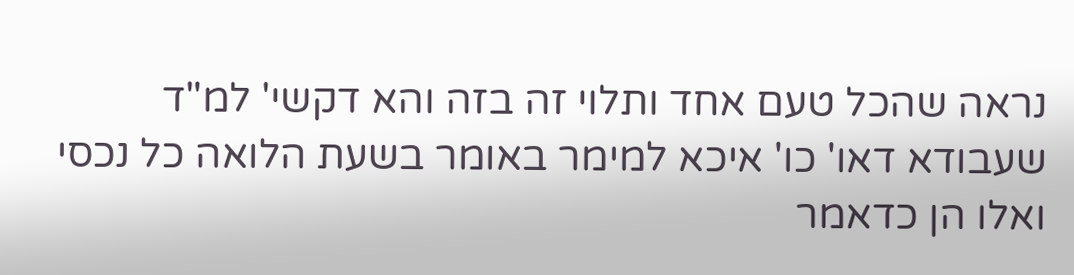נראה שהכל טעם אחד ותלוי זה בזה והא דקשי' למ"ד שעבודא דאו' כו' איכא למימר באומר בשעת הלואה כל נכסי ואלו הן כדאמר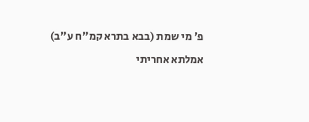פ' מי שמת (בבא בתרא קמ"ח ע"ב) אמלתא אחריתי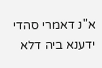א"נ דאמרי סהדי ידענא ביה דלא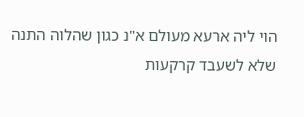הוי ליה ארעא מעולם א"נ כגון שהלוה התנה שלא לשעבד קרקעות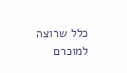כלל שרוצה למוכרם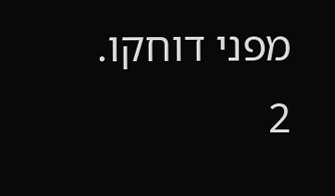מפני דוחקו.
2